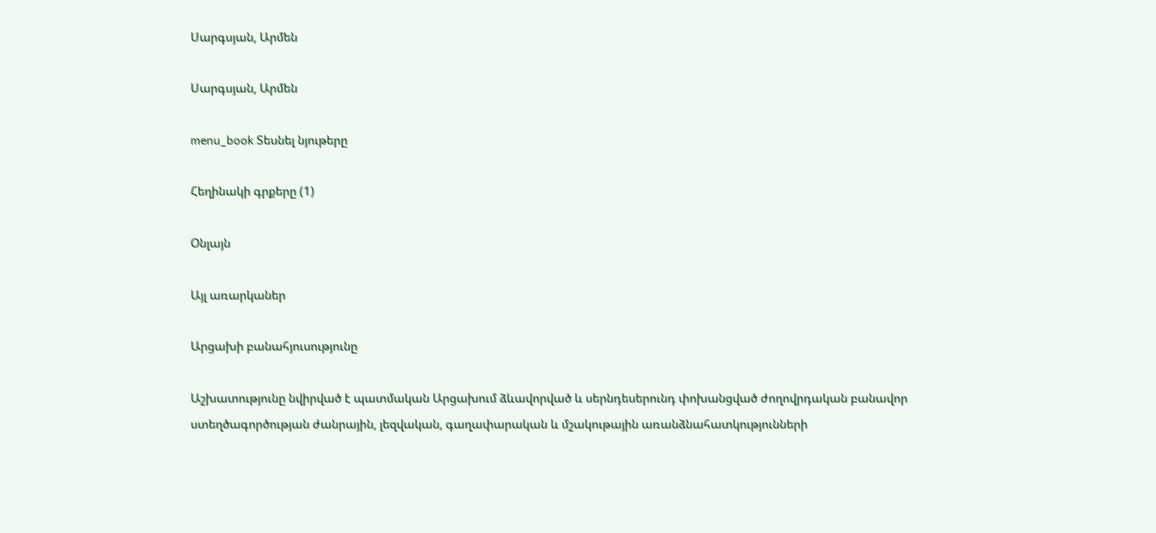Սարգսյան, Արմեն

Սարգսյան, Արմեն

menu_book Տեսնել նյութերը

Հեղինակի գրքերը (1)

Օնլայն

Այլ առարկաներ

Արցախի բանահյուսությունը

Աշխատությունը նվիրված է պատմական Արցախում ձևավորված և սերնդեսերունդ փոխանցված ժողովրդական բանավոր ստեղծագործության ժանրային, լեզվական, գաղափարական և մշակութային առանձնահատկությունների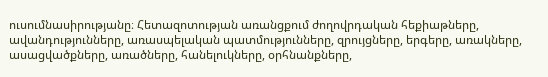ուսումնասիրությանը։ Հետազոտության առանցքում ժողովրդական հեքիաթները, ավանդությունները, առասպելական պատմությունները, զրույցները, երգերը, առակները, ասացվածքները, առածները, հանելուկները, օրհնանքները,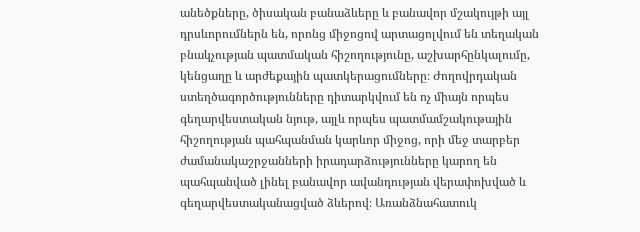անեծքները, ծիսական բանաձևերը և բանավոր մշակույթի այլ դրսևորումներն են, որոնց միջոցով արտացոլվում են տեղական բնակչության պատմական հիշողությունը, աշխարհընկալումը, կենցաղը և արժեքային պատկերացումները։ Ժողովրդական ստեղծագործությունները դիտարկվում են ոչ միայն որպես գեղարվեստական նյութ, այլև որպես պատմամշակութային հիշողության պահպանման կարևոր միջոց, որի մեջ տարբեր ժամանակաշրջանների իրադարձությունները կարող են պահպանված լինել բանավոր ավանդության վերափոխված և գեղարվեստականացված ձևերով։ Առանձնահատուկ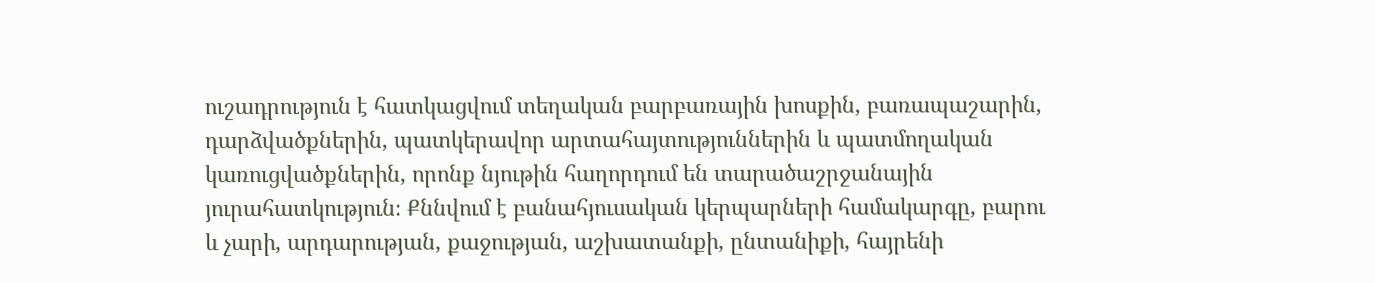ուշադրություն է հատկացվում տեղական բարբառային խոսքին, բառապաշարին, դարձվածքներին, պատկերավոր արտահայտություններին և պատմողական կառուցվածքներին, որոնք նյութին հաղորդում են տարածաշրջանային յուրահատկություն։ Քննվում է բանահյուսական կերպարների համակարգը, բարու և չարի, արդարության, քաջության, աշխատանքի, ընտանիքի, հայրենի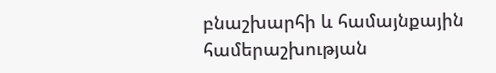բնաշխարհի և համայնքային համերաշխության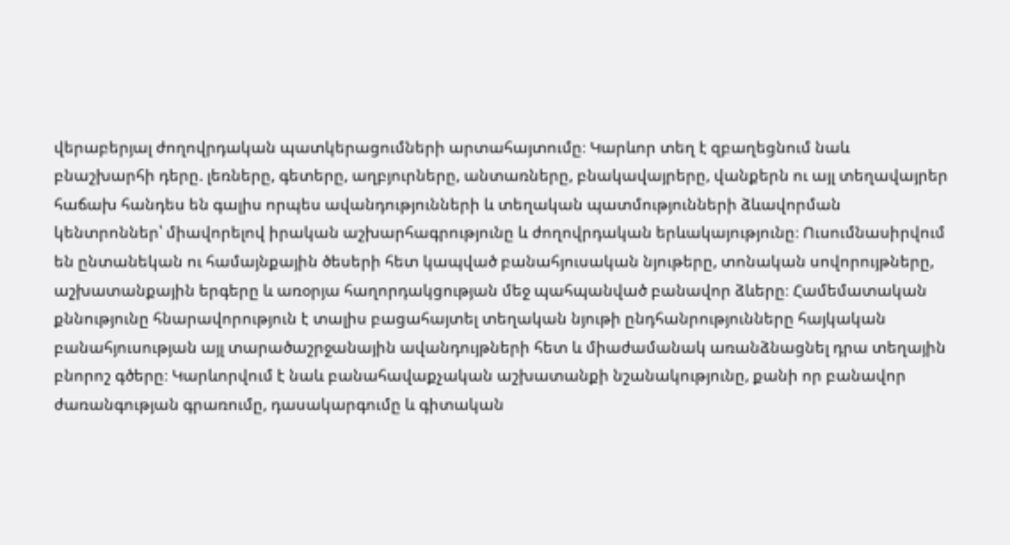վերաբերյալ ժողովրդական պատկերացումների արտահայտումը։ Կարևոր տեղ է զբաղեցնում նաև բնաշխարհի դերը. լեռները, գետերը, աղբյուրները, անտառները, բնակավայրերը, վանքերն ու այլ տեղավայրեր հաճախ հանդես են գալիս որպես ավանդությունների և տեղական պատմությունների ձևավորման կենտրոններ՝ միավորելով իրական աշխարհագրությունը և ժողովրդական երևակայությունը։ Ուսումնասիրվում են ընտանեկան ու համայնքային ծեսերի հետ կապված բանահյուսական նյութերը, տոնական սովորույթները, աշխատանքային երգերը և առօրյա հաղորդակցության մեջ պահպանված բանավոր ձևերը։ Համեմատական քննությունը հնարավորություն է տալիս բացահայտել տեղական նյութի ընդհանրությունները հայկական բանահյուսության այլ տարածաշրջանային ավանդույթների հետ և միաժամանակ առանձնացնել դրա տեղային բնորոշ գծերը։ Կարևորվում է նաև բանահավաքչական աշխատանքի նշանակությունը, քանի որ բանավոր ժառանգության գրառումը, դասակարգումը և գիտական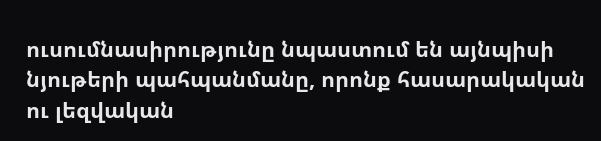ուսումնասիրությունը նպաստում են այնպիսի նյութերի պահպանմանը, որոնք հասարակական ու լեզվական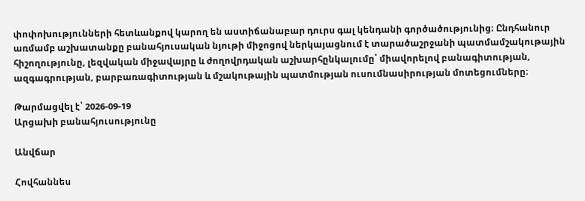փոփոխությունների հետևանքով կարող են աստիճանաբար դուրս գալ կենդանի գործածությունից։ Ընդհանուր առմամբ աշխատանքը բանահյուսական նյութի միջոցով ներկայացնում է տարածաշրջանի պատմամշակութային հիշողությունը, լեզվական միջավայրը և ժողովրդական աշխարհընկալումը՝ միավորելով բանագիտության, ազգագրության, բարբառագիտության և մշակութային պատմության ուսումնասիրության մոտեցումները։

Թարմացվել է՝ 2026-09-19
Արցախի բանահյուսությունը

Անվճար

Հովհաննես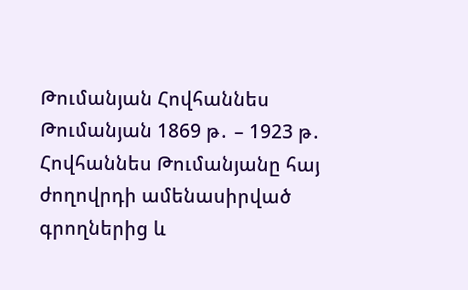Թումանյան Հովհաննես Թումանյան 1869 թ․ – 1923 թ․ Հովհաննես Թումանյանը հայ ժողովրդի ամենասիրված գրողներից և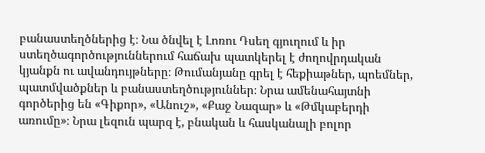բանաստեղծներից է։ Նա ծնվել է Լոռու Դսեղ գյուղում և իր ստեղծագործություններում հաճախ պատկերել է ժողովրդական կյանքն ու ավանդույթները։ Թումանյանը գրել է հեքիաթներ, պոեմներ, պատմվածքներ և բանաստեղծություններ։ Նրա ամենահայտնի գործերից են «Գիքոր», «Անուշ», «Քաջ Նազար» և «Թմկաբերդի առումը»։ Նրա լեզուն պարզ է, բնական և հասկանալի բոլոր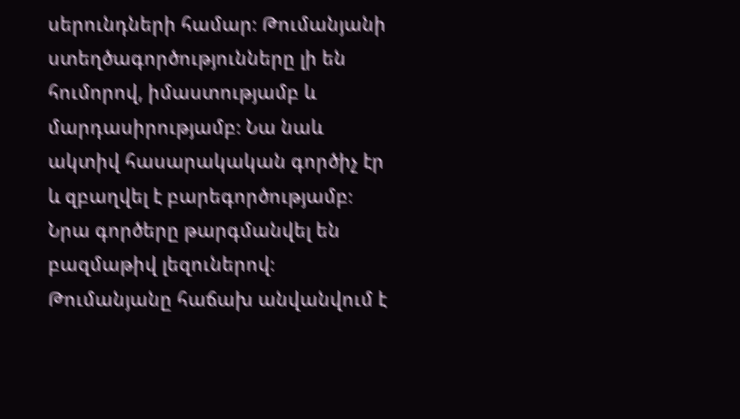սերունդների համար։ Թումանյանի ստեղծագործությունները լի են հումորով, իմաստությամբ և մարդասիրությամբ։ Նա նաև ակտիվ հասարակական գործիչ էր և զբաղվել է բարեգործությամբ։ Նրա գործերը թարգմանվել են բազմաթիվ լեզուներով։ Թումանյանը հաճախ անվանվում է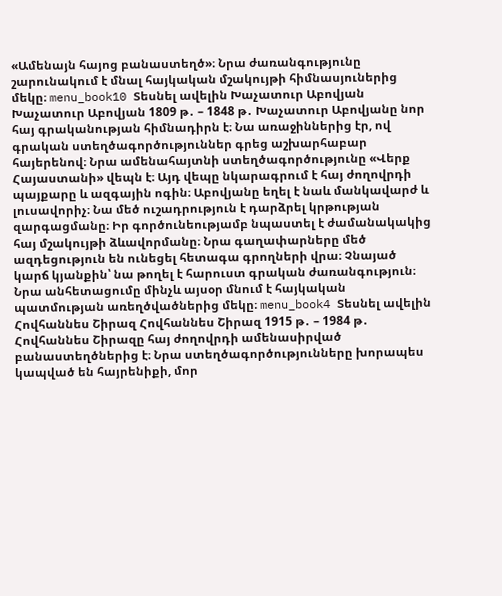«Ամենայն հայոց բանաստեղծ»։ Նրա ժառանգությունը շարունակում է մնալ հայկական մշակույթի հիմնասյուներից մեկը։ menu_book10 Տեսնել ավելին Խաչատուր Աբովյան Խաչատուր Աբովյան 1809 թ․ – 1848 թ․ Խաչատուր Աբովյանը նոր հայ գրականության հիմնադիրն է։ Նա առաջիններից էր, ով գրական ստեղծագործություններ գրեց աշխարհաբար հայերենով։ Նրա ամենահայտնի ստեղծագործությունը «Վերք Հայաստանի» վեպն է։ Այդ վեպը նկարագրում է հայ ժողովրդի պայքարը և ազգային ոգին։ Աբովյանը եղել է նաև մանկավարժ և լուսավորիչ։ Նա մեծ ուշադրություն է դարձրել կրթության զարգացմանը։ Իր գործունեությամբ նպաստել է ժամանակակից հայ մշակույթի ձևավորմանը։ Նրա գաղափարները մեծ ազդեցություն են ունեցել հետագա գրողների վրա։ Չնայած կարճ կյանքին՝ նա թողել է հարուստ գրական ժառանգություն։ Նրա անհետացումը մինչև այսօր մնում է հայկական պատմության առեղծվածներից մեկը։ menu_book4 Տեսնել ավելին Հովհաննես Շիրազ Հովհաննես Շիրազ 1915 թ․ – 1984 թ․ Հովհաննես Շիրազը հայ ժողովրդի ամենասիրված բանաստեղծներից է։ Նրա ստեղծագործությունները խորապես կապված են հայրենիքի, մոր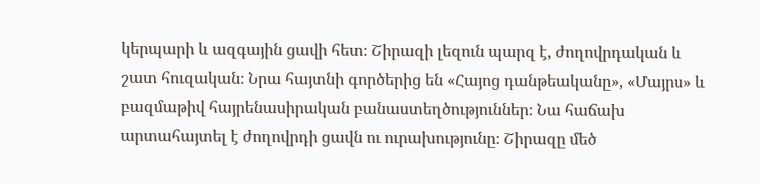կերպարի և ազգային ցավի հետ։ Շիրազի լեզուն պարզ է, ժողովրդական և շատ հուզական։ Նրա հայտնի գործերից են «Հայոց դանթեականը», «Մայրս» և բազմաթիվ հայրենասիրական բանաստեղծություններ։ Նա հաճախ արտահայտել է ժողովրդի ցավն ու ուրախությունը։ Շիրազը մեծ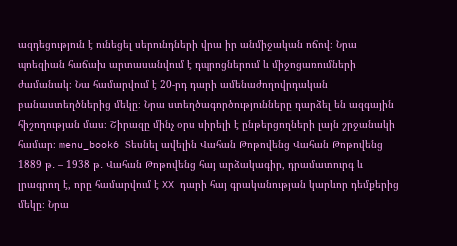ազդեցություն է ունեցել սերունդների վրա իր անմիջական ոճով։ Նրա պոեզիան հաճախ արտասանվում է դպրոցներում և միջոցառումների ժամանակ։ Նա համարվում է 20-րդ դարի ամենաժողովրդական բանաստեղծներից մեկը։ Նրա ստեղծագործությունները դարձել են ազգային հիշողության մաս։ Շիրազը մինչ օրս սիրելի է ընթերցողների լայն շրջանակի համար։ menu_book6 Տեսնել ավելին Վահան Թոթովենց Վահան Թոթովենց 1889 թ․ – 1938 թ․ Վահան Թոթովենց հայ արձակագիր, դրամատուրգ և լրագրող է, որը համարվում է XX դարի հայ գրականության կարևոր դեմքերից մեկը։ Նրա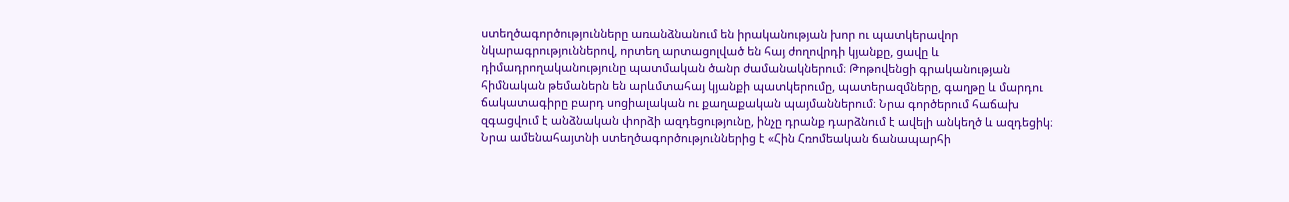ստեղծագործությունները առանձնանում են իրականության խոր ու պատկերավոր նկարագրություններով, որտեղ արտացոլված են հայ ժողովրդի կյանքը, ցավը և դիմադրողականությունը պատմական ծանր ժամանակներում։ Թոթովենցի գրականության հիմնական թեմաներն են արևմտահայ կյանքի պատկերումը, պատերազմները, գաղթը և մարդու ճակատագիրը բարդ սոցիալական ու քաղաքական պայմաններում։ Նրա գործերում հաճախ զգացվում է անձնական փորձի ազդեցությունը, ինչը դրանք դարձնում է ավելի անկեղծ և ազդեցիկ։ Նրա ամենահայտնի ստեղծագործություններից է «Հին Հռոմեական ճանապարհի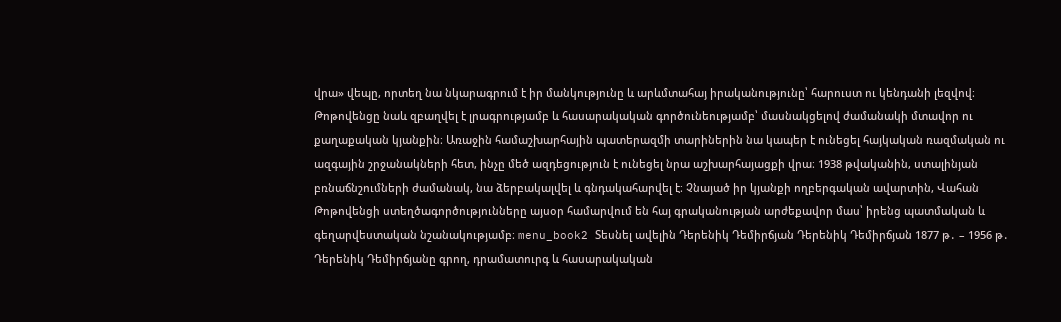վրա» վեպը, որտեղ նա նկարագրում է իր մանկությունը և արևմտահայ իրականությունը՝ հարուստ ու կենդանի լեզվով։ Թոթովենցը նաև զբաղվել է լրագրությամբ և հասարակական գործունեությամբ՝ մասնակցելով ժամանակի մտավոր ու քաղաքական կյանքին։ Առաջին համաշխարհային պատերազմի տարիներին նա կապեր է ունեցել հայկական ռազմական ու ազգային շրջանակների հետ, ինչը մեծ ազդեցություն է ունեցել նրա աշխարհայացքի վրա։ 1938 թվականին, ստալինյան բռնաճնշումների ժամանակ, նա ձերբակալվել և գնդակահարվել է։ Չնայած իր կյանքի ողբերգական ավարտին, Վահան Թոթովենցի ստեղծագործությունները այսօր համարվում են հայ գրականության արժեքավոր մաս՝ իրենց պատմական և գեղարվեստական նշանակությամբ։ menu_book2 Տեսնել ավելին Դերենիկ Դեմիրճյան Դերենիկ Դեմիրճյան 1877 թ․ – 1956 թ․ Դերենիկ Դեմիրճյանը գրող, դրամատուրգ և հասարակական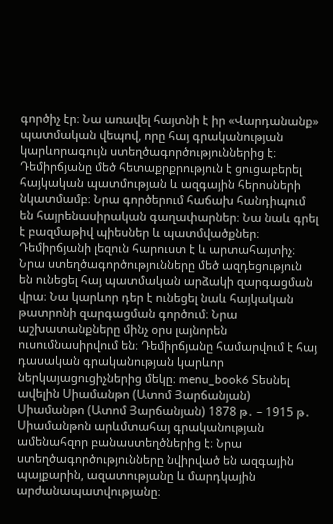գործիչ էր։ Նա առավել հայտնի է իր «Վարդանանք» պատմական վեպով, որը հայ գրականության կարևորագույն ստեղծագործություններից է։ Դեմիրճյանը մեծ հետաքրքրություն է ցուցաբերել հայկական պատմության և ազգային հերոսների նկատմամբ։ Նրա գործերում հաճախ հանդիպում են հայրենասիրական գաղափարներ։ Նա նաև գրել է բազմաթիվ պիեսներ և պատմվածքներ։ Դեմիրճյանի լեզուն հարուստ է և արտահայտիչ։ Նրա ստեղծագործությունները մեծ ազդեցություն են ունեցել հայ պատմական արձակի զարգացման վրա։ Նա կարևոր դեր է ունեցել նաև հայկական թատրոնի զարգացման գործում։ Նրա աշխատանքները մինչ օրս լայնորեն ուսումնասիրվում են։ Դեմիրճյանը համարվում է հայ դասական գրականության կարևոր ներկայացուցիչներից մեկը։ menu_book6 Տեսնել ավելին Սիամանթո (Ատոմ Յարճանյան) Սիամանթո (Ատոմ Յարճանյան) 1878 թ․ – 1915 թ․ Սիամանթոն արևմտահայ գրականության ամենահզոր բանաստեղծներից է։ Նրա ստեղծագործությունները նվիրված են ազգային պայքարին, ազատությանը և մարդկային արժանապատվությանը։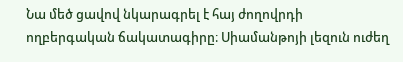Նա մեծ ցավով նկարագրել է հայ ժողովրդի ողբերգական ճակատագիրը։ Սիամանթոյի լեզուն ուժեղ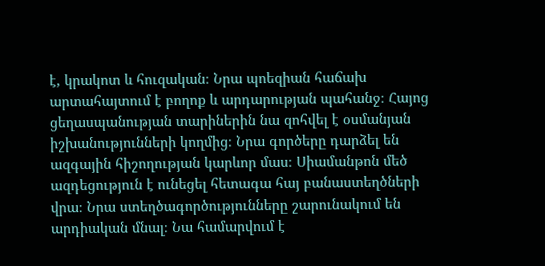է, կրակոտ և հուզական։ Նրա պոեզիան հաճախ արտահայտում է բողոք և արդարության պահանջ։ Հայոց ցեղասպանության տարիներին նա զոհվել է օսմանյան իշխանությունների կողմից։ Նրա գործերը դարձել են ազգային հիշողության կարևոր մաս։ Սիամանթոն մեծ ազդեցություն է ունեցել հետագա հայ բանաստեղծների վրա։ Նրա ստեղծագործությունները շարունակում են արդիական մնալ։ Նա համարվում է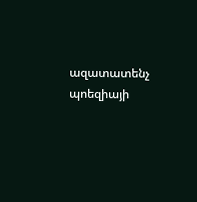ազատատենչ պոեզիայի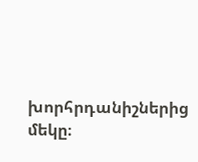խորհրդանիշներից մեկը։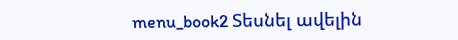menu_book2 Տեսնել ավելին